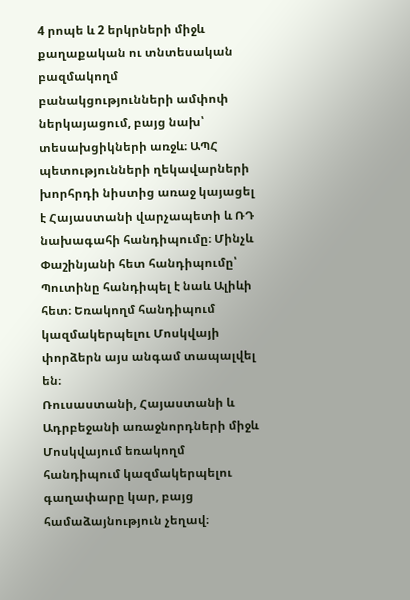4 րոպե և 2 երկրների միջև քաղաքական ու տնտեսական բազմակողմ բանակցությունների ամփոփ ներկայացում, բայց նախ՝ տեսախցիկների առջև։ ԱՊՀ պետությունների ղեկավարների խորհրդի նիստից առաջ կայացել է Հայաստանի վարչապետի և ՌԴ նախագահի հանդիպումը։ Մինչև Փաշինյանի հետ հանդիպումը՝ Պուտինը հանդիպել է նաև Ալիևի հետ։ Եռակողմ հանդիպում կազմակերպելու Մոսկվայի փորձերն այս անգամ տապալվել են։
Ռուսաստանի, Հայաստանի և Ադրբեջանի առաջնորդների միջև Մոսկվայում եռակողմ հանդիպում կազմակերպելու գաղափարը կար, բայց համաձայնություն չեղավ։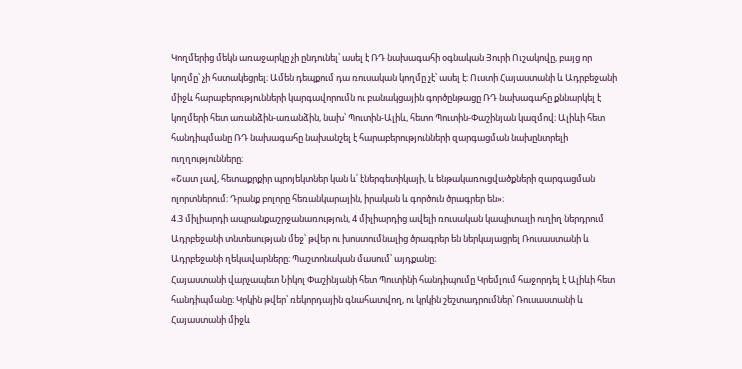Կողմերից մեկն առաջարկը չի ընդունել՝ ասել է ՌԴ նախագահի օգնական Յուրի Ուշակովը, բայց որ կողմը՝ չի հստակեցրել։ Ամեն դեպքում դա ռուսական կողմը չէ՝ ասել է։ Ուստի Հայաստանի և Ադրբեջանի միջև հարաբերությունների կարգավորումն ու բանակցային գործընթացը ՌԴ նախագահը քննարկել է կողմերի հետ առանձին-առանձին, նախ՝ Պուտին-Ալիև, հետո Պուտին-Փաշինյան կազմով։ Ալիևի հետ հանդիպմանը ՌԴ նախագահը նախանշել է հարաբերությունների զարգացման նախընտրելի ուղղությունները։
«Շատ լավ, հետաքրքիր պրոյեկտներ կան և՛ էներգետիկայի, և ենթակառուցվածքների զարգացման ոլորտներում։ Դրանք բոլորը հեռանկարային, իրական և գործուն ծրագրեր են»։
4.3 միլիարդի ապրանքաշրջանառություն, 4 միլիարդից ավելի ռուսական կապիտալի ուղիղ ներդրում Ադրբեջանի տնտեսության մեջ՝ թվեր ու խոստումնալից ծրագրեր են ներկայացրել Ռուսաստանի և Ադրբեջանի ղեկավարները։ Պաշտոնական մասում՝ այդքանը։
Հայաստանի վարչապետ Նիկոլ Փաշինյանի հետ Պուտինի հանդիպումը Կրեմլում հաջորդել է Ալիևի հետ հանդիպմանը։ Կրկին թվեր՝ ռեկորդային գնահատվող, ու կրկին շեշտադրումներ՝ Ռուսաստանի և Հայաստանի միջև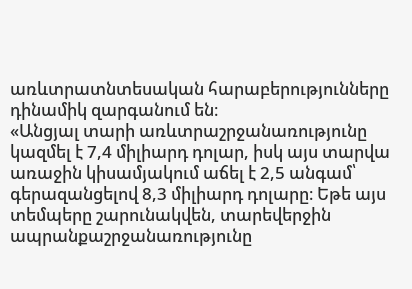առևտրատնտեսական հարաբերությունները դինամիկ զարգանում են։
«Անցյալ տարի առևտրաշրջանառությունը կազմել է 7,4 միլիարդ դոլար, իսկ այս տարվա առաջին կիսամյակում աճել է 2,5 անգամ՝ գերազանցելով 8,3 միլիարդ դոլարը։ Եթե այս տեմպերը շարունակվեն, տարեվերջին ապրանքաշրջանառությունը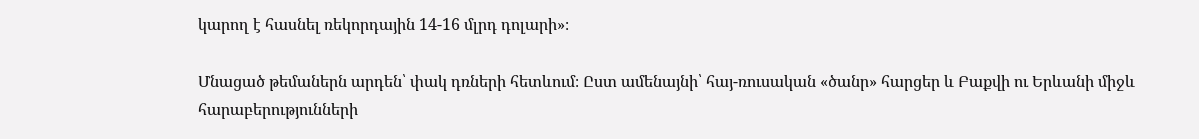կարող է հասնել ռեկորդային 14-16 մլրդ դոլարի»։

Մնացած թեմաներն արդեն՝ փակ դռների հետևում։ Ըստ ամենայնի՝ հայ-ռուսական «ծանր» հարցեր և Բաքվի ու Երևանի միջև հարաբերությունների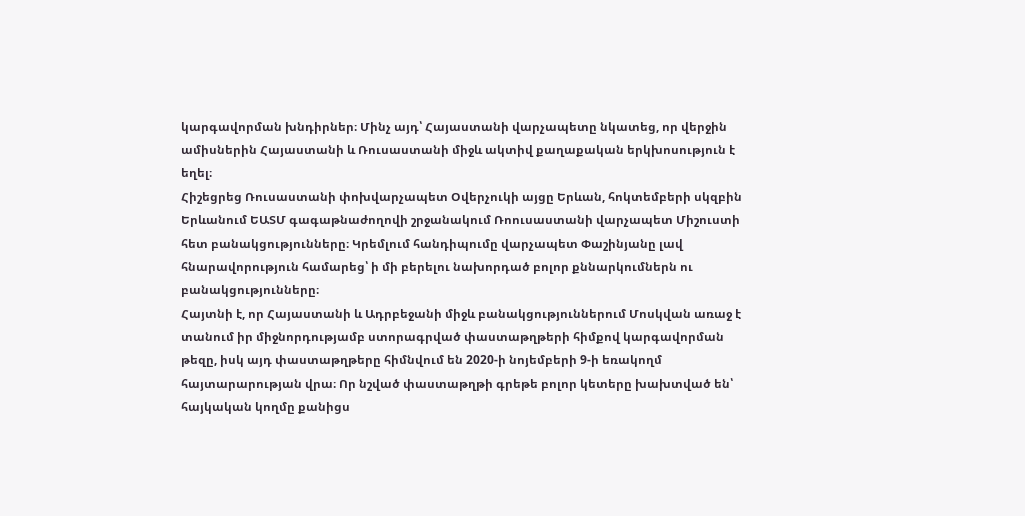կարգավորման խնդիրներ։ Մինչ այդ՝ Հայաստանի վարչապետը նկատեց, որ վերջին ամիսներին Հայաստանի և Ռուսաստանի միջև ակտիվ քաղաքական երկխոսություն է եղել։
Հիշեցրեց Ռուսաստանի փոխվարչապետ Օվերչուկի այցը Երևան, հոկտեմբերի սկզբին Երևանում ԵԱՏՄ գագաթնաժողովի շրջանակում Ռոուսաստանի վարչապետ Միշուստի հետ բանակցությունները։ Կրեմլում հանդիպումը վարչապետ Փաշինյանը լավ հնարավորություն համարեց՝ ի մի բերելու նախորդած բոլոր քննարկումներն ու բանակցությունները։
Հայտնի է, որ Հայաստանի և Ադրբեջանի միջև բանակցություններում Մոսկվան առաջ է տանում իր միջնորդությամբ ստորագրված փաստաթղթերի հիմքով կարգավորման թեզը, իսկ այդ փաստաթղթերը հիմնվում են 2020-ի նոյեմբերի 9-ի եռակողմ հայտարարության վրա։ Որ նշված փաստաթղթի գրեթե բոլոր կետերը խախտված են՝ հայկական կողմը քանիցս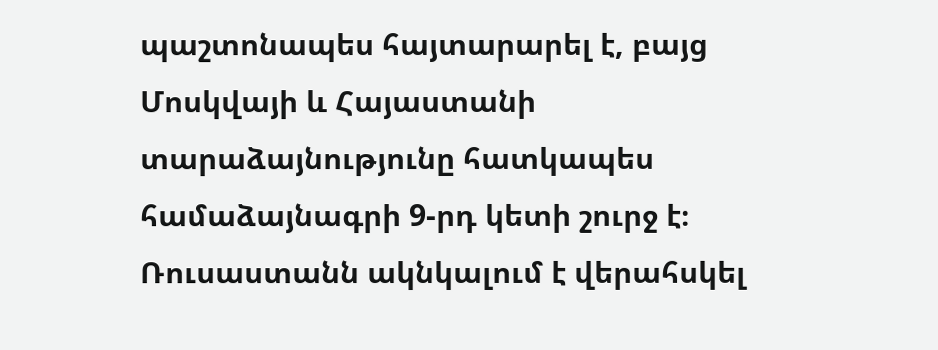պաշտոնապես հայտարարել է, բայց Մոսկվայի և Հայաստանի տարաձայնությունը հատկապես համաձայնագրի 9-րդ կետի շուրջ է։ Ռուսաստանն ակնկալում է վերահսկել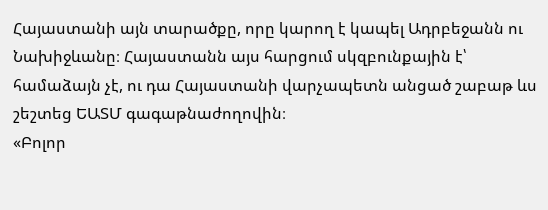Հայաստանի այն տարածքը, որը կարող է կապել Ադրբեջանն ու Նախիջևանը։ Հայաստանն այս հարցում սկզբունքային է՝ համաձայն չէ, ու դա Հայաստանի վարչապետն անցած շաբաթ ևս շեշտեց ԵԱՏՄ գագաթնաժողովին։
«Բոլոր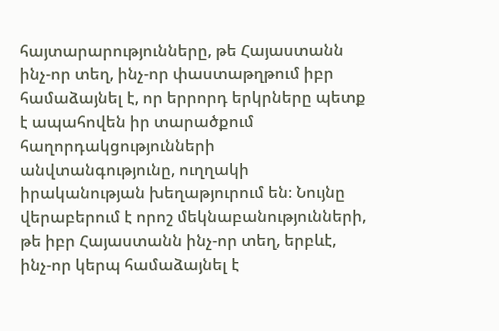հայտարարությունները, թե Հայաստանն ինչ-որ տեղ, ինչ-որ փաստաթղթում իբր համաձայնել է, որ երրորդ երկրները պետք է ապահովեն իր տարածքում հաղորդակցությունների անվտանգությունը, ուղղակի իրականության խեղաթյուրում են։ Նույնը վերաբերում է որոշ մեկնաբանությունների, թե իբր Հայաստանն ինչ-որ տեղ, երբևէ, ինչ-որ կերպ համաձայնել է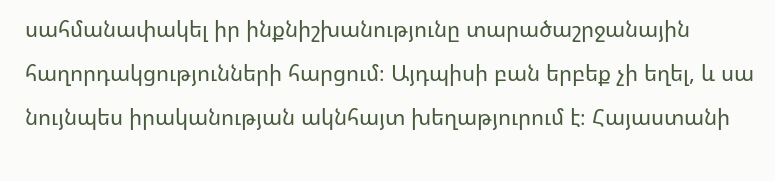սահմանափակել իր ինքնիշխանությունը տարածաշրջանային հաղորդակցությունների հարցում։ Այդպիսի բան երբեք չի եղել, և սա նույնպես իրականության ակնհայտ խեղաթյուրում է։ Հայաստանի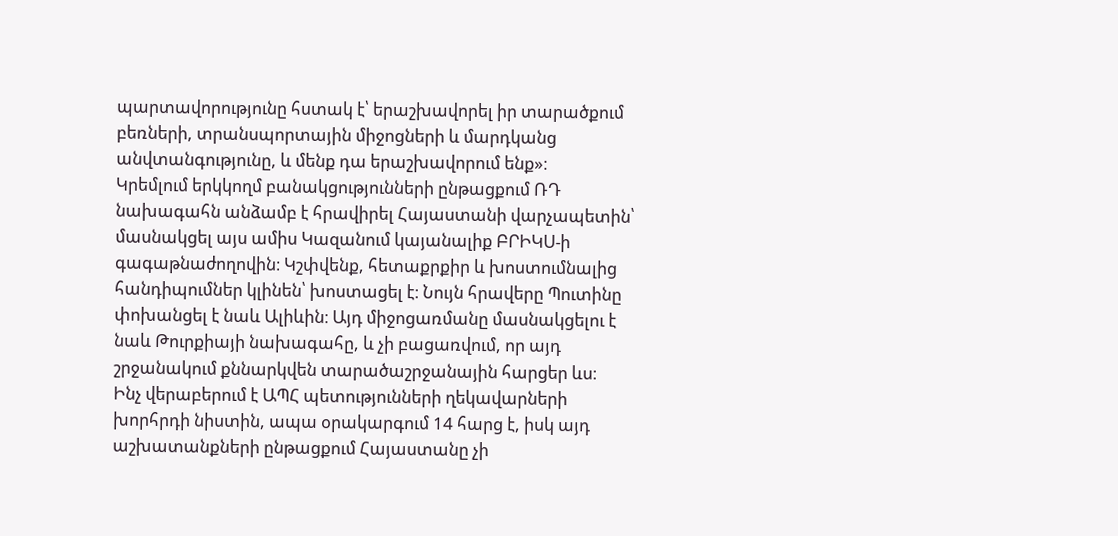պարտավորությունը հստակ է՝ երաշխավորել իր տարածքում բեռների, տրանսպորտային միջոցների և մարդկանց անվտանգությունը, և մենք դա երաշխավորում ենք»։
Կրեմլում երկկողմ բանակցությունների ընթացքում ՌԴ նախագահն անձամբ է հրավիրել Հայաստանի վարչապետին՝ մասնակցել այս ամիս Կազանում կայանալիք ԲՐԻԿՍ-ի գագաթնաժողովին։ Կշփվենք, հետաքրքիր և խոստումնալից հանդիպումներ կլինեն՝ խոստացել է։ Նույն հրավերը Պուտինը փոխանցել է նաև Ալիևին։ Այդ միջոցառմանը մասնակցելու է նաև Թուրքիայի նախագահը, և չի բացառվում, որ այդ շրջանակում քննարկվեն տարածաշրջանային հարցեր ևս։
Ինչ վերաբերում է ԱՊՀ պետությունների ղեկավարների խորհրդի նիստին, ապա օրակարգում 14 հարց է, իսկ այդ աշխատանքների ընթացքում Հայաստանը չի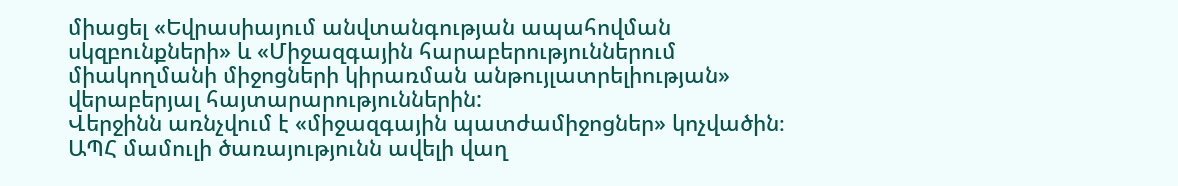միացել «Եվրասիայում անվտանգության ապահովման սկզբունքների» և «Միջազգային հարաբերություններում միակողմանի միջոցների կիրառման անթույլատրելիության» վերաբերյալ հայտարարություններին:
Վերջինն առնչվում է «միջազգային պատժամիջոցներ» կոչվածին։ ԱՊՀ մամուլի ծառայությունն ավելի վաղ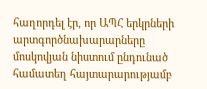հաղորդել էր, որ ԱՊՀ երկրների արտգործնախարարները մոսկովյան նիստում ընդունած համատեղ հայտարարությամբ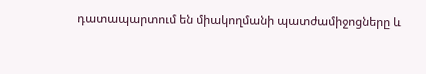դատապարտում են միակողմանի պատժամիջոցները և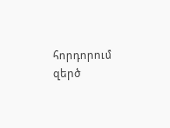հորդորում զերծ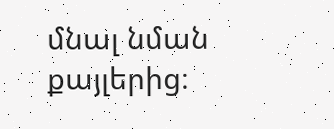մնալ նման քայլերից։